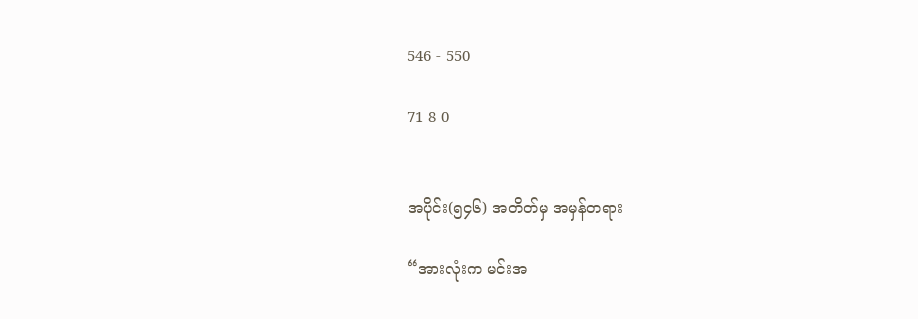546 - 550

71 8 0


အပိုင်း(၅၄၆) အတိတ်မှ အမှန်တရား

“အားလုံးက မင်းအ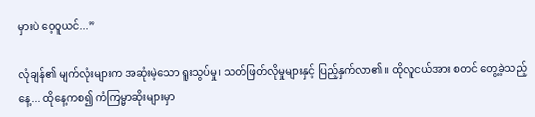မှားပဲ ဝေ့ဝူယင်...”

လုံချန်၏ မျက်လုံးများက အဆုံးမဲ့သော ရူးသွပ်မှု၊ သတ်ဖြတ်လိုမှုများနှင့် ပြည့်နှက်လာ၏။ ထိုလူငယ်အား စတင် တွေ့ခဲ့သည့်နေ့... ထိုနေ့ကစ၍ ကံကြမ္မာဆိုးများမှာ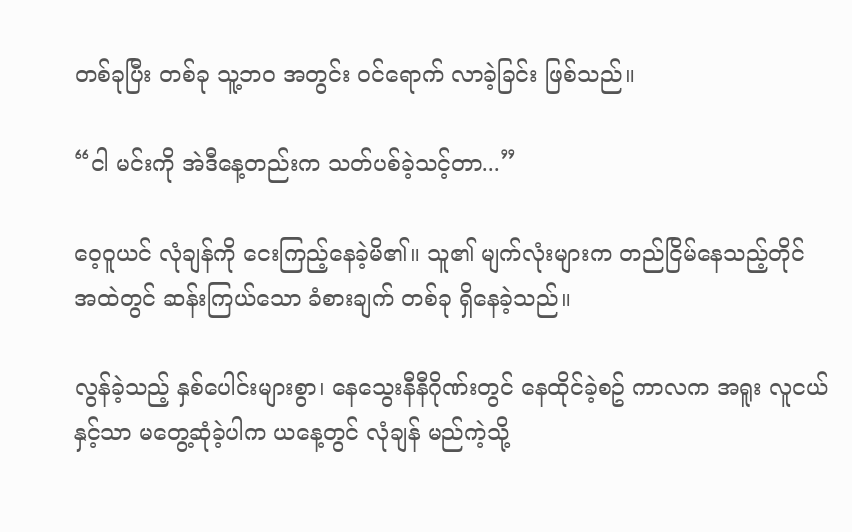တစ်ခုပြီး တစ်ခု သူ့ဘဝ အတွင်း ဝင်ရောက် လာခဲ့ခြင်း ဖြစ်သည်။

“ငါ မင်းကို အဲဒီနေ့တည်းက သတ်ပစ်ခဲ့သင့်တာ...”

ဝေ့ဝူယင် လုံချန်ကို ငေးကြည့်နေခဲ့မိ၏။ သူ၏ မျက်လုံးများက တည်ငြိမ်နေသည့်တိုင် အထဲတွင် ဆန်းကြယ်သော ခံစားချက် တစ်ခု ရှိနေခဲ့သည်။

လွန်ခဲ့သည့် နှစ်ပေါင်းများစွာ၊ နေသွေးနီနီဂိုဏ်းတွင် နေထိုင်ခဲ့စဥ် ကာလက အရူး လူငယ်နှင့်သာ မတွေ့ဆုံခဲ့ပါက ယနေ့တွင် လုံချန် မည်ကဲ့သို့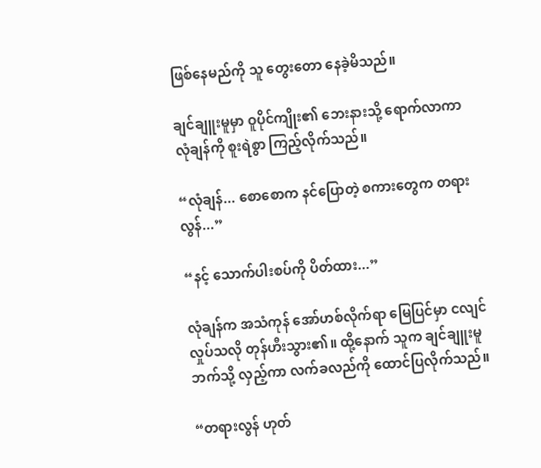ဖြစ်နေမည်ကို သူ တွေးတော နေခဲ့မိသည်။

ချင်ချူးမူမှာ ဝူပိုင်ကျိုး၏ ဘေးနားသို့ ရောက်လာကာ လုံချန်ကို စူးရဲစွာ ကြည့်လိုက်သည်။

“လုံချန်... စောစောက နင်ပြောတဲ့ စကားတွေက တရားလွန်...”

“နင့် သောက်ပါးစပ်ကို ပိတ်ထား...”

လုံချန်က အသံကုန် အော်ဟစ်လိုက်ရာ မြေပြင်မှာ ငလျင် လှုပ်သလို တုန်ဟီးသွား၏။ ထို့နောက် သူက ချင်ချူးမူ ဘက်သို့ လှည့်ကာ လက်ခလည်ကို ထောင်ပြလိုက်သည်။

“တရားလွန် ဟုတ်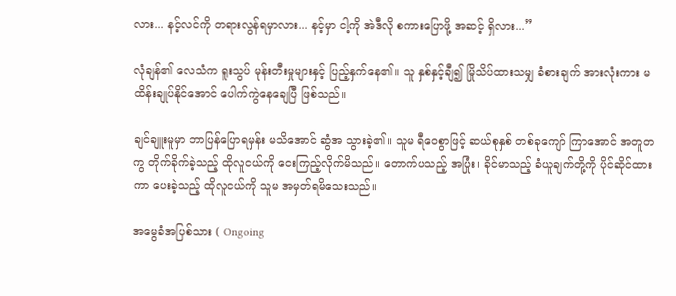လား... နင့်လင်ကို တရားလွန်ရမှာလား... နင့်မှာ ငါ့ကို အဲဒီလို စကားပြောဖို့ အဆင့် ရှိလား...”

လုံချန်၏ လေသံက ရူးသွပ် မုန်းတီးမှုများနှင့် ပြည့်နှက်နေ၏။ သူ နှစ်နှင့်ချီ၍ မြိုသိပ်ထားသမျှ ခံစားချက် အားလုံးကား မထိန်းချုပ်နိုင်အောင် ပေါက်ကွဲနေချေပြီ ဖြစ်သည်။

ချင်ချူးမူမှာ ဘာပြန်ပြောရမှန်း မသိအောင် ဆွံအ သွားခဲ့၏။ သူမ ရီဝေစွာဖြင့် ဆယ်စုနှစ် တစ်ခုကျော် ကြာအောင် အတူတကွ တိုက်ခိုက်ခဲ့သည့် ထိုလူငယ်ကို ငေးကြည့်လိုက်မိသည်။ တောက်ပသည့် အပြုံး၊ ခိုင်မာသည့် ခံယူချက်တို့ကို ပိုင်ဆိုင်ထားကာ ပေးခဲ့သည့် ထိုလူငယ်ကို သူမ အမှတ်ရမိသေးသည်။

အမွေခံအပြစ်သား ( Ongoing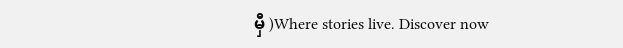မှီ )Where stories live. Discover now